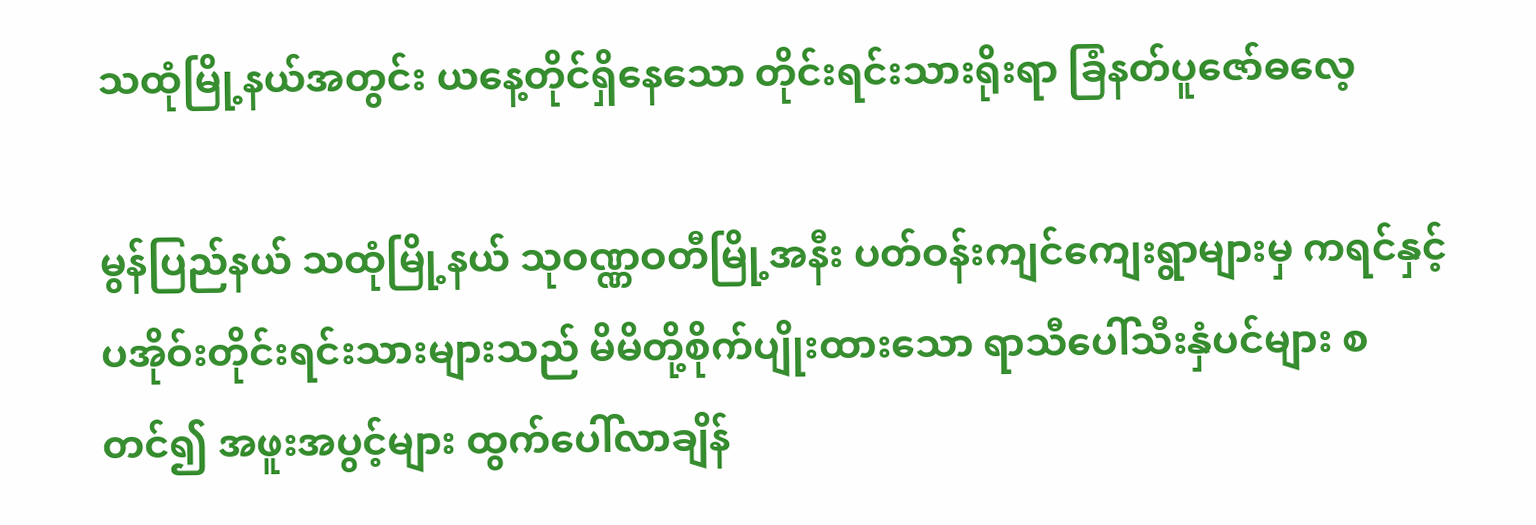သထုံမြို့နယ်အတွင်း ယနေ့တိုင်ရှိနေသော တိုင်းရင်းသားရိုးရာ ခြံနတ်ပူဇော်ဓလေ့

မွန်ပြည်နယ် သထုံမြို့နယ် သုဝဏ္ဏဝတီမြို့အနီး ပတ်ဝန်းကျင်ကျေးရွာများမှ ကရင်နှင့် ပအိုဝ်းတိုင်းရင်းသားများသည် မိမိတို့စိုက်ပျိုးထားသော ရာသီပေါ်သီးနှံပင်များ စတင်၍ အဖူးအပွင့်များ ထွက်ပေါ်လာချိန်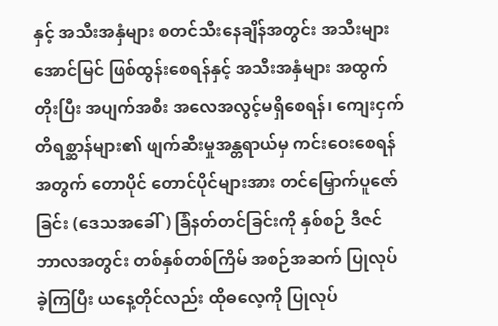နှင့် အသီးအနှံများ စတင်သီးနေချိန်အတွင်း အသီးများအောင်မြင် ဖြစ်ထွန်းစေရန်နှင့် အသီးအနှံများ အထွက်တိုးပြီး အပျက်အစီး အလေအလွင့်မရှိစေရန်၊ ကျေးငှက်တိရစ္ဆာန်များ၏ ဖျက်ဆီးမှုအန္တရာယ်မှ ကင်းဝေးစေရန်အတွက် တောပိုင် တောင်ပိုင်များအား တင်မြှောက်ပူဇော်ခြင်း (ဒေသအခေါ်) ခြံနတ်တင်ခြင်းကို နှစ်စဉ် ဒီဇင်ဘာလအတွင်း တစ်နှစ်တစ်ကြိမ် အစဉ်အဆက် ပြုလုပ်ခဲ့ကြပြီး ယနေ့တိုင်လည်း ထိုဓလေ့ကို ပြုလုပ်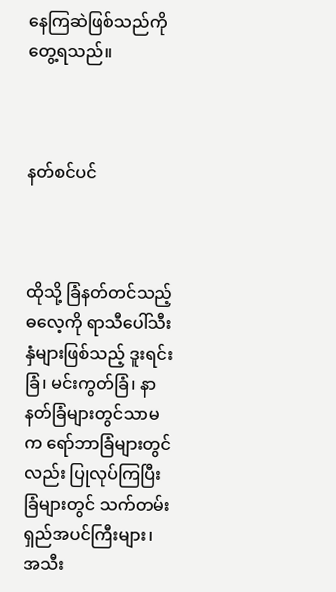နေကြဆဲဖြစ်သည်ကို တွေ့ရသည်။



နတ်စင်ပင်



ထိုသို့ ခြံနတ်တင်သည့် ဓလေ့ကို ရာသီပေါ်သီးနှံများဖြစ်သည့် ဒူးရင်းခြံ၊ မင်းကွတ်ခြံ၊ နာနတ်ခြံများတွင်သာမက ရော်ဘာခြံများတွင်လည်း ပြုလုပ်ကြပြီး ခြံများတွင် သက်တမ်းရှည်အပင်ကြီးများ၊ အသီး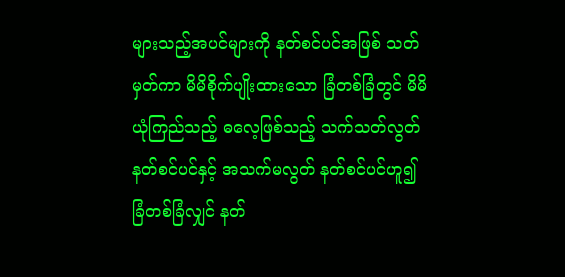များသည့်အပင်များကို နတ်စင်ပင်အဖြစ် သတ်မှတ်ကာ မိမိစိုက်ပျိုးထားသော ခြံတစ်ခြံတွင် မိမိယုံကြည်သည့် ဓလေ့ဖြစ်သည့် သက်သတ်လွတ်နတ်စင်ပင်နှင့် အသက်မလွတ် နတ်စင်ပင်ဟူ၍ ခြံတစ်ခြံလျှင် နတ်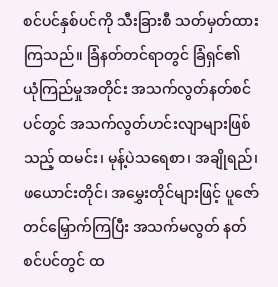စင်ပင်နှစ်ပင်ကို သီးခြားစီ သတ်မှတ်ထားကြသည်။ ခြံနတ်တင်ရာတွင် ခြံရှင်၏ ယုံကြည်မှုအတိုင်း အသက်လွတ်နတ်စင်ပင်တွင် အသက်လွတ်ဟင်းလျာများဖြစ်သည့် ထမင်း၊ မုန့်ပဲသရေစာ၊ အချိုရည်၊ ဖယောင်းတိုင်၊ အမွှေးတိုင်များဖြင့် ပူဇော်တင်မြှောက်ကြပြီး အသက်မလွတ် နတ်စင်ပင်တွင် ထ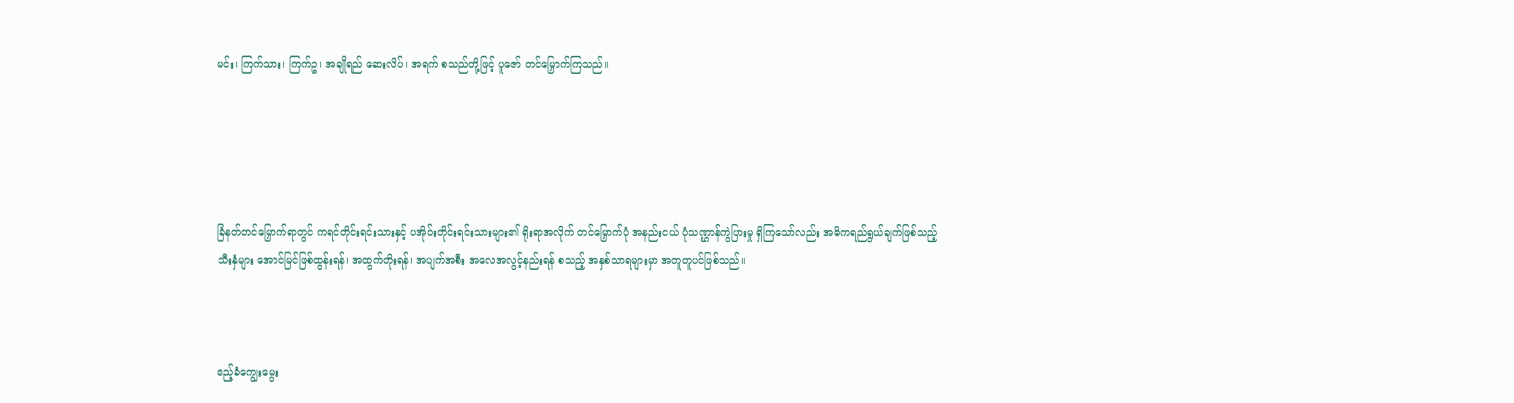မင်း၊ ကြက်သား၊ ကြက်ဥ၊ အချိုရည် ဆေးလိပ်၊ အရက် စသည်တို့ဖြင့် ပူဇော် တင်မြှောက်ကြသည်။





ခြံနတ်တင်မြှောက်ရာတွင် ကရင်တိုင်းရင်းသားနှင့် ပအိုဝ်းတိုင်းရင်းသားများ၏ ရိုးရာအလိုက် တင်မြှောက်ပုံ အနည်းငယ် ပုံသဏ္ဌာန်ကွဲပြားမှု ရှိကြသော်လည်း အဓိကရည်ရွယ်ချက်ဖြစ်သည့် သီးနှံများ အောင်မြင်ဖြစ်ထွန်းရန်၊ အထွက်တိုးရန်၊ အပျက်အစီး အလေအလွင့်နည်းရန် စသည့် အနှစ်သာရများမှာ အတူတူပင်ဖြစ်သည်။



ဧည့်ခံကျွေးမွေး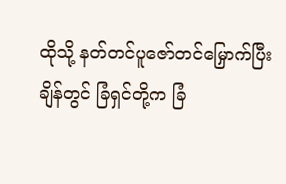ထိုသို့ နတ်တင်ပူဇော်တင်မြှောက်ပြီးချိန်တွင် ခြံရှင်တို့က ခြံ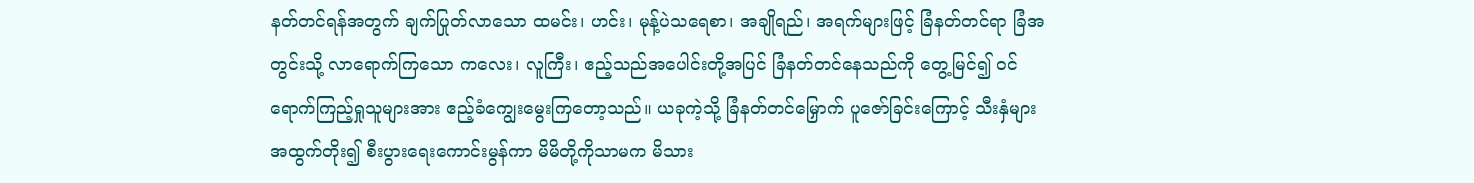နတ်တင်ရန်အတွက် ချက်ပြုတ်လာသော ထမင်း၊ ဟင်း၊ မုန့်ပဲသရေစာ၊ အချိုရည်၊ အရက်များဖြင့် ခြံနတ်တင်ရာ ခြံအတွင်းသို့ လာရောက်ကြသော ကလေး၊ လူကြီး၊ ဧည့်သည်အပေါင်းတို့အပြင် ခြံနတ်တင်နေသည်ကို တွေ့မြင်၍ ဝင်ရောက်ကြည့်ရှုသူများအား ဧည့်ခံကျွေးမွေးကြတော့သည်။ ယခုကဲ့သို့ ခြံနတ်တင်မြှောက် ပူဇော်ခြင်းကြောင့် သီးနှံများ အထွက်တိုး၍ စီးပွားရေးကောင်းမွန်ကာ မိမိတို့ကိုသာမက မိသား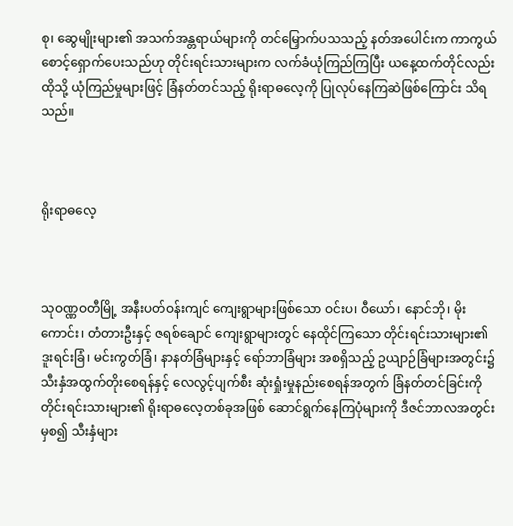စု၊ ဆွေမျိုးများ၏ အသက်အန္တရာယ်များကို တင်မြှောက်ပသသည့် နတ်အပေါင်းက ကာကွယ်စောင့်ရှောက်ပေးသည်ဟု တိုင်းရင်းသားများက လက်ခံယုံကြည်ကြပြီး ယနေ့ထက်တိုင်လည်း ထိုသို့ ယုံကြည်မှုများဖြင့် ခြံနတ်တင်သည့် ရိုးရာဓလေ့ကို ပြုလုပ်နေကြဆဲဖြစ်ကြောင်း သိရသည်။



ရိုးရာဓလေ့



သုဝဏ္ဏဝတီမြို့ အနီးပတ်ဝန်းကျင် ကျေးရွာများဖြစ်သော ဝင်းပ၊ ဝီယော်၊ နောင်ဘို၊ မိုးကောင်း၊ တံတားဦးနှင့် ဇရစ်ချောင် ကျေးရွာများတွင် နေထိုင်ကြသော တိုင်းရင်းသားများ၏ ဒူးရင်းခြံ၊ မင်းကွတ်ခြံ၊ နာနတ်ခြံများနှင့် ရော်ဘာခြံများ အစရှိသည့် ဥယျာဉ်ခြံများအတွင်း၌ သီးနှံအထွက်တိုးစေရန်နှင့် လေလွင့်ပျက်စီး ဆုံးရှုံးမှုနည်းစေရန်အတွက် ခြံနတ်တင်ခြင်းကို တိုင်းရင်းသားများ၏ ရိုးရာဓလေ့တစ်ခုအဖြစ် ဆောင်ရွက်နေကြပုံများကို ဒီဇင်ဘာလအတွင်းမှစ၍ သီးနှံများ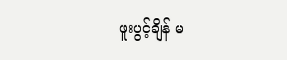ဖူးပွင့်ချိန် မ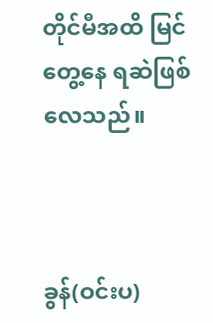တိုင်မီအထိ မြင်တွေ့နေ ရဆဲဖြစ်လေသည်။



ခွန်(ဝင်းပ)